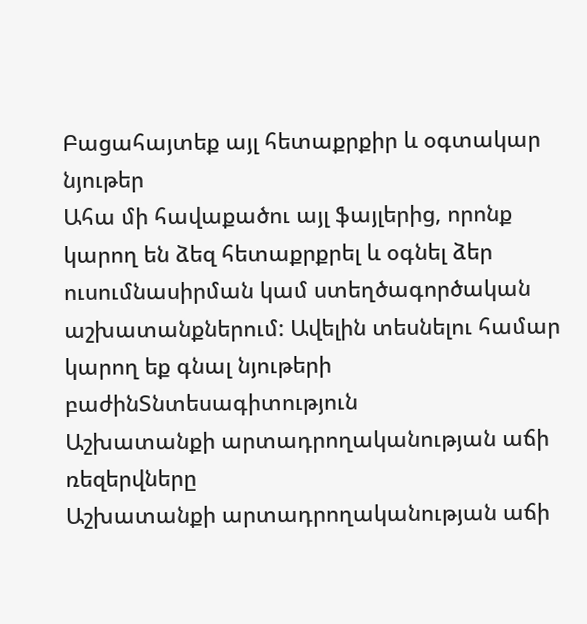Բացահայտեք այլ հետաքրքիր և օգտակար նյութեր
Ահա մի հավաքածու այլ ֆայլերից, որոնք կարող են ձեզ հետաքրքրել և օգնել ձեր ուսումնասիրման կամ ստեղծագործական աշխատանքներում: Ավելին տեսնելու համար կարող եք գնալ նյութերի բաժինՏնտեսագիտություն
Աշխատանքի արտադրողականության աճի ռեզերվները
Աշխատանքի արտադրողականության աճի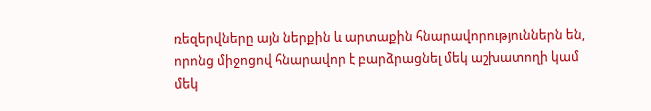ռեզերվները այն ներքին և արտաքին հնարավորություններն են, որոնց միջոցով հնարավոր է բարձրացնել մեկ աշխատողի կամ մեկ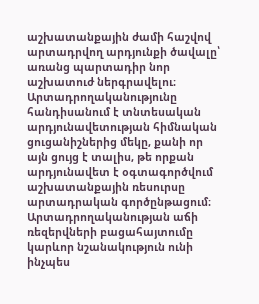աշխատանքային ժամի հաշվով արտադրվող արդյունքի ծավալը՝ առանց պարտադիր նոր աշխատուժ ներգրավելու։ Արտադրողականությունը հանդիսանում է տնտեսական արդյունավետության հիմնական ցուցանիշներից մեկը, քանի որ այն ցույց է տալիս, թե որքան արդյունավետ է օգտագործվում աշխատանքային ռեսուրսը արտադրական գործընթացում։ Արտադրողականության աճի ռեզերվների բացահայտումը կարևոր նշանակություն ունի ինչպես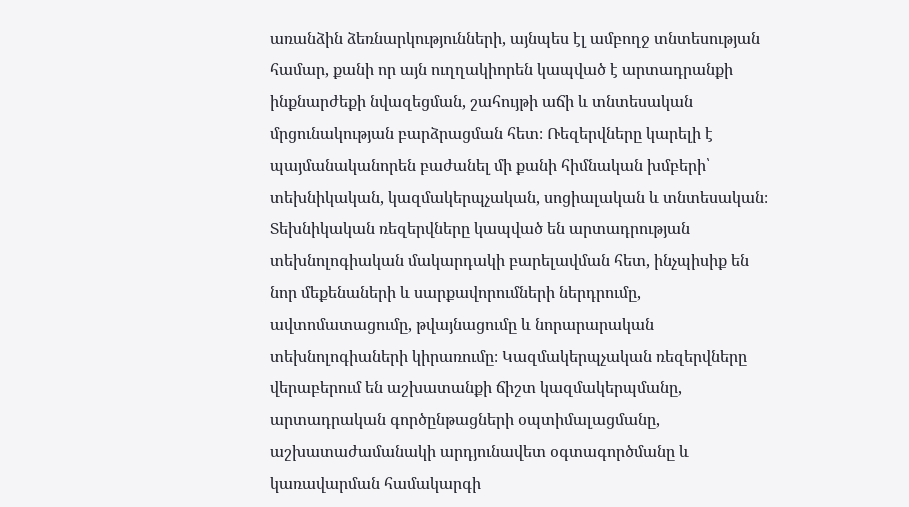առանձին ձեռնարկությունների, այնպես էլ ամբողջ տնտեսության համար, քանի որ այն ուղղակիորեն կապված է արտադրանքի ինքնարժեքի նվազեցման, շահույթի աճի և տնտեսական մրցունակության բարձրացման հետ։ Ռեզերվները կարելի է պայմանականորեն բաժանել մի քանի հիմնական խմբերի՝ տեխնիկական, կազմակերպչական, սոցիալական և տնտեսական։ Տեխնիկական ռեզերվները կապված են արտադրության տեխնոլոգիական մակարդակի բարելավման հետ, ինչպիսիք են նոր մեքենաների և սարքավորումների ներդրումը, ավտոմատացումը, թվայնացումը և նորարարական տեխնոլոգիաների կիրառումը։ Կազմակերպչական ռեզերվները վերաբերում են աշխատանքի ճիշտ կազմակերպմանը, արտադրական գործընթացների օպտիմալացմանը, աշխատաժամանակի արդյունավետ օգտագործմանը և կառավարման համակարգի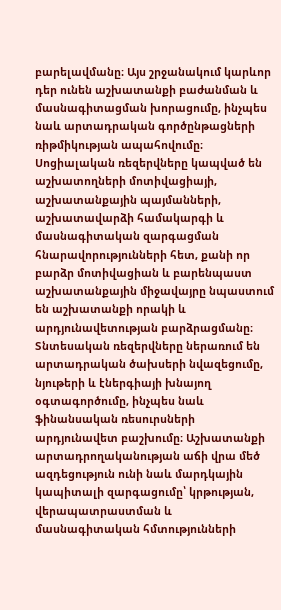բարելավմանը։ Այս շրջանակում կարևոր դեր ունեն աշխատանքի բաժանման և մասնագիտացման խորացումը, ինչպես նաև արտադրական գործընթացների ռիթմիկության ապահովումը։ Սոցիալական ռեզերվները կապված են աշխատողների մոտիվացիայի, աշխատանքային պայմանների, աշխատավարձի համակարգի և մասնագիտական զարգացման հնարավորությունների հետ, քանի որ բարձր մոտիվացիան և բարենպաստ աշխատանքային միջավայրը նպաստում են աշխատանքի որակի և արդյունավետության բարձրացմանը։ Տնտեսական ռեզերվները ներառում են արտադրական ծախսերի նվազեցումը, նյութերի և էներգիայի խնայող օգտագործումը, ինչպես նաև ֆինանսական ռեսուրսների արդյունավետ բաշխումը։ Աշխատանքի արտադրողականության աճի վրա մեծ ազդեցություն ունի նաև մարդկային կապիտալի զարգացումը՝ կրթության, վերապատրաստման և մասնագիտական հմտությունների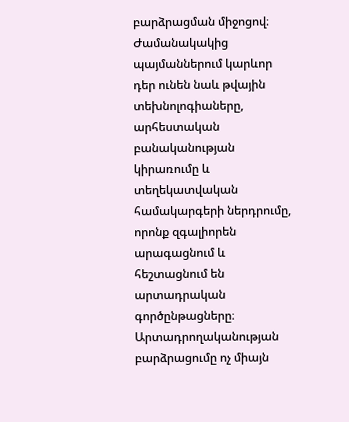բարձրացման միջոցով։ Ժամանակակից պայմաններում կարևոր դեր ունեն նաև թվային տեխնոլոգիաները, արհեստական բանականության կիրառումը և տեղեկատվական համակարգերի ներդրումը, որոնք զգալիորեն արագացնում և հեշտացնում են արտադրական գործընթացները։ Արտադրողականության բարձրացումը ոչ միայն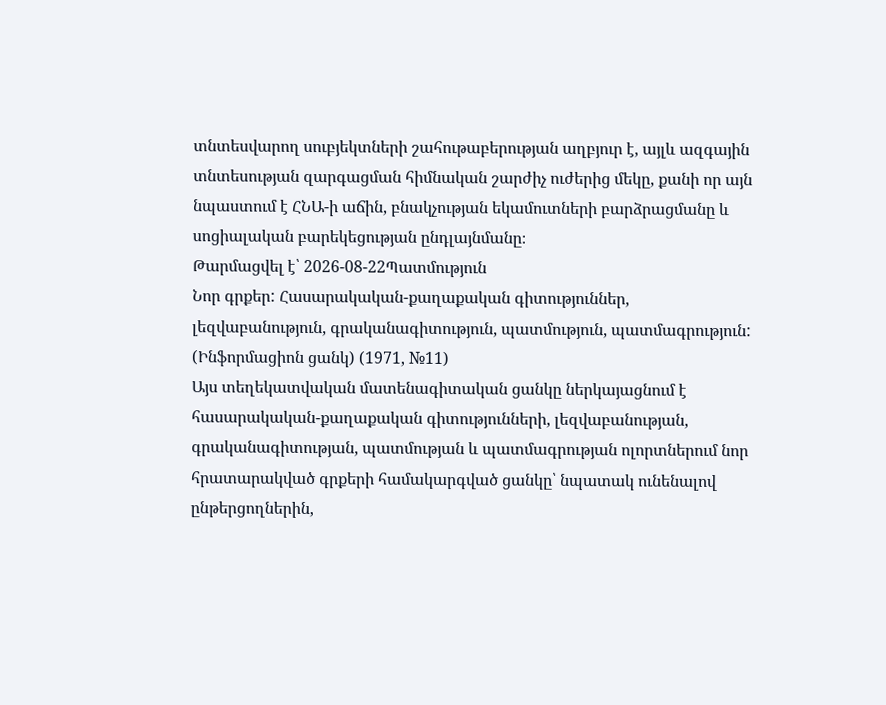տնտեսվարող սուբյեկտների շահութաբերության աղբյուր է, այլև ազգային տնտեսության զարգացման հիմնական շարժիչ ուժերից մեկը, քանի որ այն նպաստում է ՀՆԱ-ի աճին, բնակչության եկամուտների բարձրացմանը և սոցիալական բարեկեցության ընդլայնմանը։
Թարմացվել է՝ 2026-08-22Պատմություն
Նոր գրքեր: Հասարակական-քաղաքական գիտություններ, լեզվաբանություն, գրականագիտություն, պատմություն, պատմագրություն: (Ինֆորմացիոն ցանկ) (1971, №11)
Այս տեղեկատվական մատենագիտական ցանկը ներկայացնում է հասարակական-քաղաքական գիտությունների, լեզվաբանության, գրականագիտության, պատմության և պատմագրության ոլորտներում նոր հրատարակված գրքերի համակարգված ցանկը՝ նպատակ ունենալով ընթերցողներին,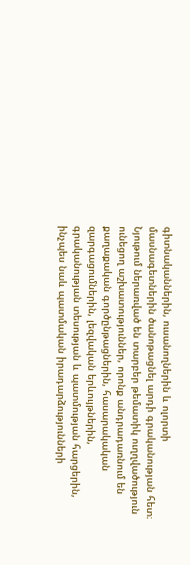գիտնականներին, ուսանողներին և ոլորտի մասնագետներին ծանոթացնել արդի գրականության հետ։ Նյութում ներառված են տարբեր թեմատիկ ուղղվածություն ունեցող աշխատություններ, որոնք անդրադառնում են քաղաքական գործընթացներին, հասարակական զարգացումներին, լեզվական երևույթներին, գրականության տեսության և պատմության հարցերին, ինչպես նաև պատմական իրադարձությունների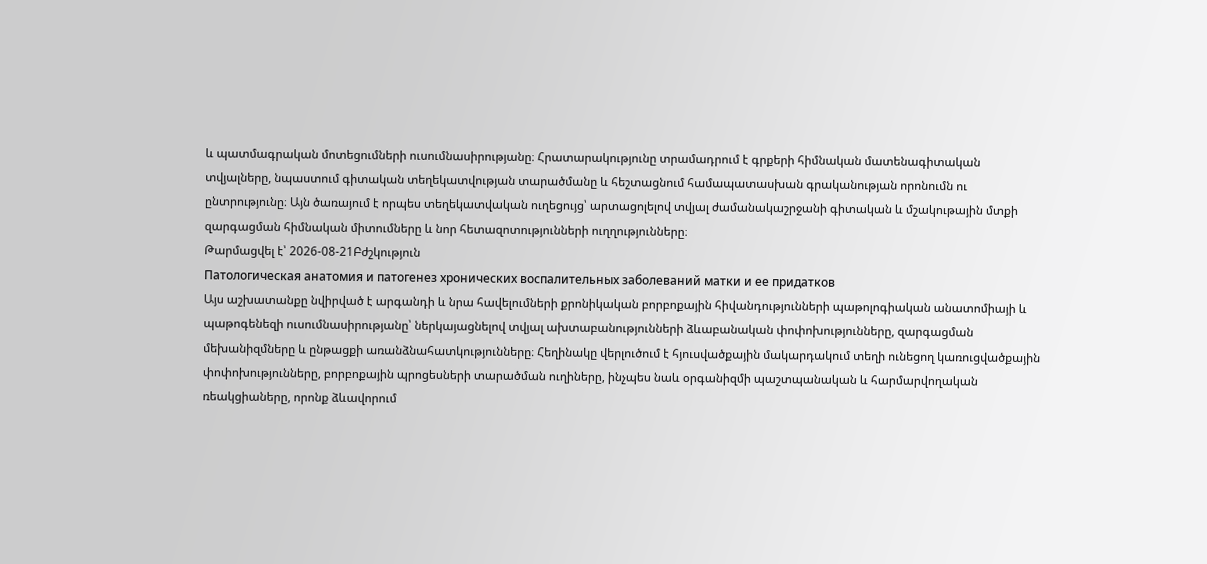և պատմագրական մոտեցումների ուսումնասիրությանը։ Հրատարակությունը տրամադրում է գրքերի հիմնական մատենագիտական տվյալները, նպաստում գիտական տեղեկատվության տարածմանը և հեշտացնում համապատասխան գրականության որոնումն ու ընտրությունը։ Այն ծառայում է որպես տեղեկատվական ուղեցույց՝ արտացոլելով տվյալ ժամանակաշրջանի գիտական և մշակութային մտքի զարգացման հիմնական միտումները և նոր հետազոտությունների ուղղությունները։
Թարմացվել է՝ 2026-08-21Բժշկություն
Патологическая анатомия и патогенез хронических воспалительных заболеваний матки и ее придатков
Այս աշխատանքը նվիրված է արգանդի և նրա հավելումների քրոնիկական բորբոքային հիվանդությունների պաթոլոգիական անատոմիայի և պաթոգենեզի ուսումնասիրությանը՝ ներկայացնելով տվյալ ախտաբանությունների ձևաբանական փոփոխությունները, զարգացման մեխանիզմները և ընթացքի առանձնահատկությունները։ Հեղինակը վերլուծում է հյուսվածքային մակարդակում տեղի ունեցող կառուցվածքային փոփոխությունները, բորբոքային պրոցեսների տարածման ուղիները, ինչպես նաև օրգանիզմի պաշտպանական և հարմարվողական ռեակցիաները, որոնք ձևավորում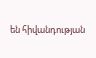են հիվանդության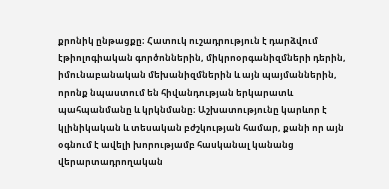քրոնիկ ընթացքը։ Հատուկ ուշադրություն է դարձվում էթիոլոգիական գործոններին, միկրոօրգանիզմների դերին, իմունաբանական մեխանիզմներին և այն պայմաններին, որոնք նպաստում են հիվանդության երկարատև պահպանմանը և կրկնմանը։ Աշխատությունը կարևոր է կլինիկական և տեսական բժշկության համար, քանի որ այն օգնում է ավելի խորությամբ հասկանալ կանանց վերարտադրողական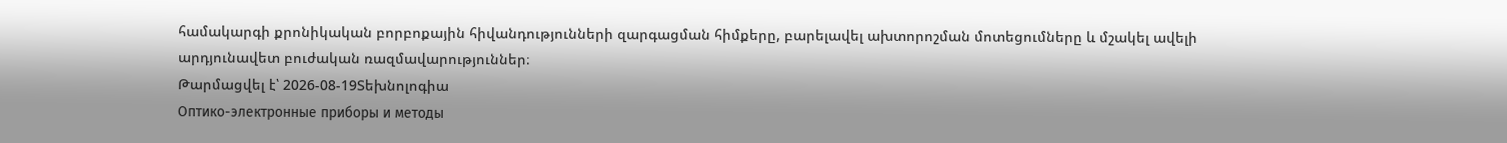համակարգի քրոնիկական բորբոքային հիվանդությունների զարգացման հիմքերը, բարելավել ախտորոշման մոտեցումները և մշակել ավելի արդյունավետ բուժական ռազմավարություններ։
Թարմացվել է՝ 2026-08-19Տեխնոլոգիա
Оптико-электронные приборы и методы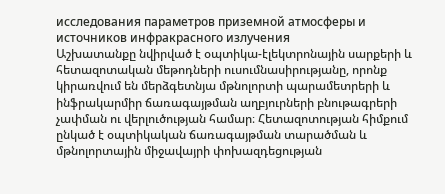исследования параметров приземной атмосферы и источников инфракрасного излучения
Աշխատանքը նվիրված է օպտիկա-էլեկտրոնային սարքերի և հետազոտական մեթոդների ուսումնասիրությանը, որոնք կիրառվում են մերձգետնյա մթնոլորտի պարամետրերի և ինֆրակարմիր ճառագայթման աղբյուրների բնութագրերի չափման ու վերլուծության համար։ Հետազոտության հիմքում ընկած է օպտիկական ճառագայթման տարածման և մթնոլորտային միջավայրի փոխազդեցության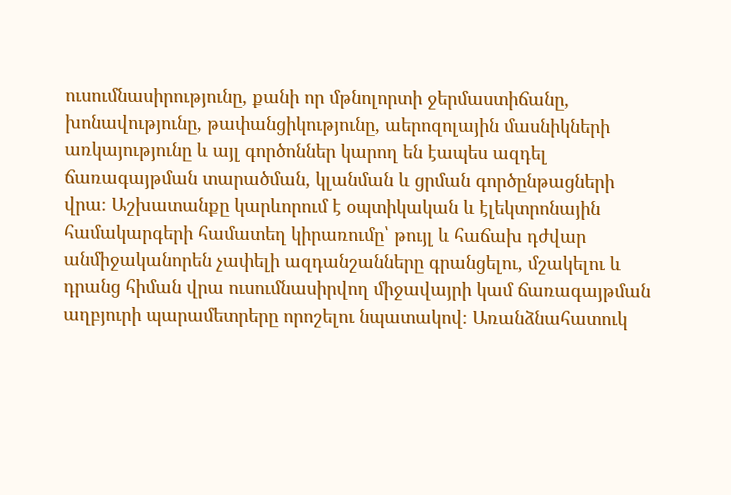ուսումնասիրությունը, քանի որ մթնոլորտի ջերմաստիճանը, խոնավությունը, թափանցիկությունը, աերոզոլային մասնիկների առկայությունը և այլ գործոններ կարող են էապես ազդել ճառագայթման տարածման, կլանման և ցրման գործընթացների վրա։ Աշխատանքը կարևորում է օպտիկական և էլեկտրոնային համակարգերի համատեղ կիրառումը՝ թույլ և հաճախ դժվար անմիջականորեն չափելի ազդանշանները գրանցելու, մշակելու և դրանց հիման վրա ուսումնասիրվող միջավայրի կամ ճառագայթման աղբյուրի պարամետրերը որոշելու նպատակով։ Առանձնահատուկ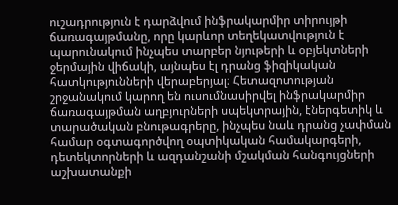ուշադրություն է դարձվում ինֆրակարմիր տիրույթի ճառագայթմանը, որը կարևոր տեղեկատվություն է պարունակում ինչպես տարբեր նյութերի և օբյեկտների ջերմային վիճակի, այնպես էլ դրանց ֆիզիկական հատկությունների վերաբերյալ։ Հետազոտության շրջանակում կարող են ուսումնասիրվել ինֆրակարմիր ճառագայթման աղբյուրների սպեկտրային, էներգետիկ և տարածական բնութագրերը, ինչպես նաև դրանց չափման համար օգտագործվող օպտիկական համակարգերի, դետեկտորների և ազդանշանի մշակման հանգույցների աշխատանքի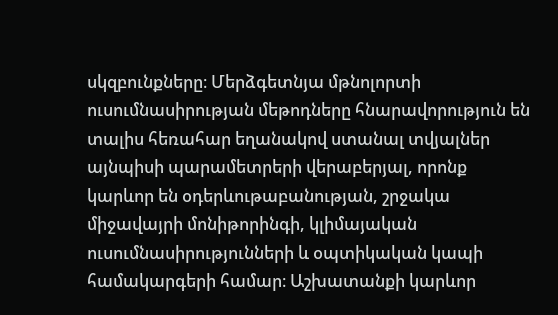սկզբունքները։ Մերձգետնյա մթնոլորտի ուսումնասիրության մեթոդները հնարավորություն են տալիս հեռահար եղանակով ստանալ տվյալներ այնպիսի պարամետրերի վերաբերյալ, որոնք կարևոր են օդերևութաբանության, շրջակա միջավայրի մոնիթորինգի, կլիմայական ուսումնասիրությունների և օպտիկական կապի համակարգերի համար։ Աշխատանքի կարևոր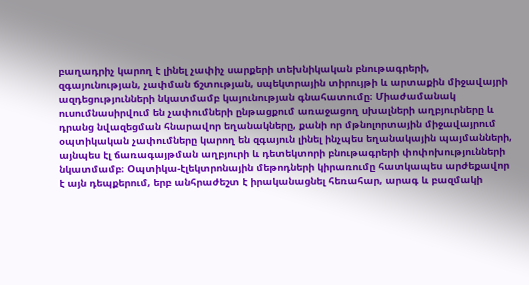բաղադրիչ կարող է լինել չափիչ սարքերի տեխնիկական բնութագրերի, զգայունության, չափման ճշտության, սպեկտրային տիրույթի և արտաքին միջավայրի ազդեցությունների նկատմամբ կայունության գնահատումը։ Միաժամանակ ուսումնասիրվում են չափումների ընթացքում առաջացող սխալների աղբյուրները և դրանց նվազեցման հնարավոր եղանակները, քանի որ մթնոլորտային միջավայրում օպտիկական չափումները կարող են զգայուն լինել ինչպես եղանակային պայմանների, այնպես էլ ճառագայթման աղբյուրի և դետեկտորի բնութագրերի փոփոխությունների նկատմամբ։ Օպտիկա-էլեկտրոնային մեթոդների կիրառումը հատկապես արժեքավոր է այն դեպքերում, երբ անհրաժեշտ է իրականացնել հեռահար, արագ և բազմակի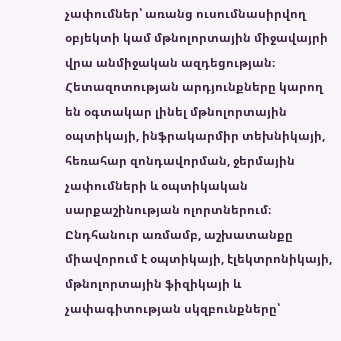չափումներ՝ առանց ուսումնասիրվող օբյեկտի կամ մթնոլորտային միջավայրի վրա անմիջական ազդեցության։ Հետազոտության արդյունքները կարող են օգտակար լինել մթնոլորտային օպտիկայի, ինֆրակարմիր տեխնիկայի, հեռահար զոնդավորման, ջերմային չափումների և օպտիկական սարքաշինության ոլորտներում։ Ընդհանուր առմամբ, աշխատանքը միավորում է օպտիկայի, էլեկտրոնիկայի, մթնոլորտային ֆիզիկայի և չափագիտության սկզբունքները՝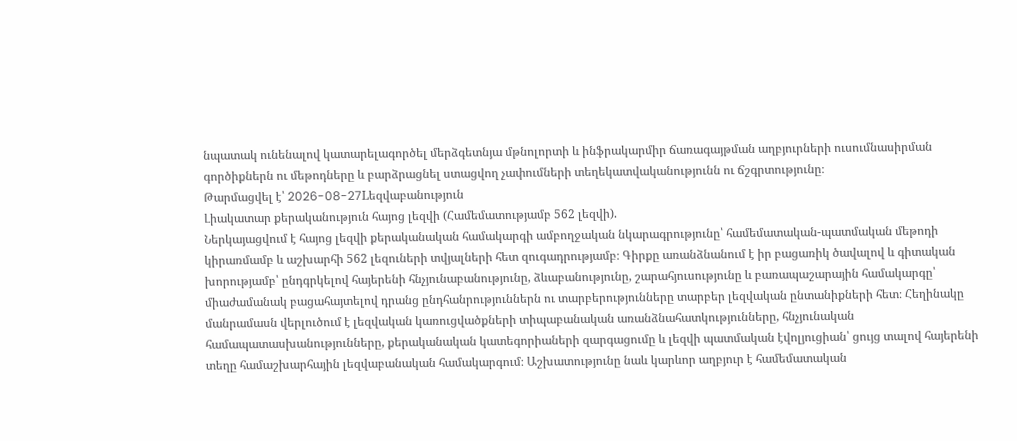նպատակ ունենալով կատարելագործել մերձգետնյա մթնոլորտի և ինֆրակարմիր ճառագայթման աղբյուրների ուսումնասիրման գործիքներն ու մեթոդները և բարձրացնել ստացվող չափումների տեղեկատվականությունն ու ճշգրտությունը։
Թարմացվել է՝ 2026-08-27Lեզվաբանություն
Լիակատար քերականություն հայոց լեզվի (Համեմատությամբ 562 լեզվի).
Ներկայացվում է հայոց լեզվի քերականական համակարգի ամբողջական նկարագրությունը՝ համեմատական-պատմական մեթոդի կիրառմամբ և աշխարհի 562 լեզուների տվյալների հետ զուգադրությամբ։ Գիրքը առանձնանում է իր բացառիկ ծավալով և գիտական խորությամբ՝ ընդգրկելով հայերենի հնչյունաբանությունը, ձևաբանությունը, շարահյուսությունը և բառապաշարային համակարգը՝ միաժամանակ բացահայտելով դրանց ընդհանրություններն ու տարբերությունները տարբեր լեզվական ընտանիքների հետ։ Հեղինակը մանրամասն վերլուծում է լեզվական կառուցվածքների տիպաբանական առանձնահատկությունները, հնչյունական համապատասխանությունները, քերականական կատեգորիաների զարգացումը և լեզվի պատմական էվոլյուցիան՝ ցույց տալով հայերենի տեղը համաշխարհային լեզվաբանական համակարգում։ Աշխատությունը նաև կարևոր աղբյուր է համեմատական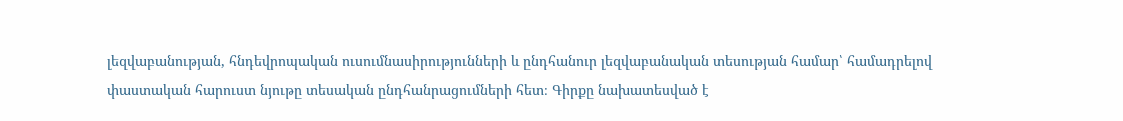լեզվաբանության, հնդեվրոպական ուսումնասիրությունների և ընդհանուր լեզվաբանական տեսության համար՝ համադրելով փաստական հարուստ նյութը տեսական ընդհանրացումների հետ։ Գիրքը նախատեսված է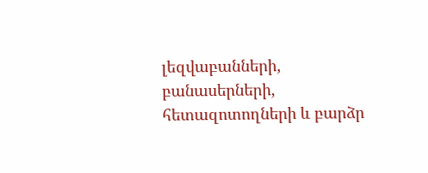լեզվաբանների, բանասերների, հետազոտողների և բարձր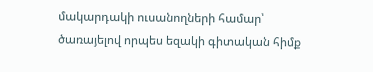մակարդակի ուսանողների համար՝ ծառայելով որպես եզակի գիտական հիմք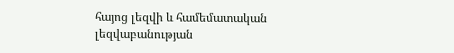հայոց լեզվի և համեմատական լեզվաբանության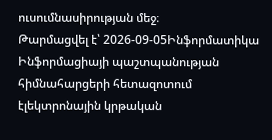ուսումնասիրության մեջ։
Թարմացվել է՝ 2026-09-05Ինֆորմատիկա
Ինֆորմացիայի պաշտպանության հիմնահարցերի հետազոտում էլեկտրոնային կրթական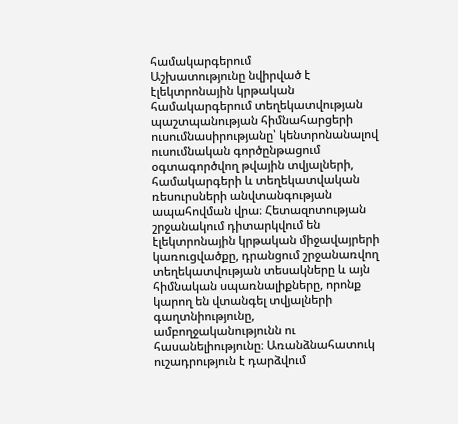համակարգերում
Աշխատությունը նվիրված է էլեկտրոնային կրթական համակարգերում տեղեկատվության պաշտպանության հիմնահարցերի ուսումնասիրությանը՝ կենտրոնանալով ուսումնական գործընթացում օգտագործվող թվային տվյալների, համակարգերի և տեղեկատվական ռեսուրսների անվտանգության ապահովման վրա։ Հետազոտության շրջանակում դիտարկվում են էլեկտրոնային կրթական միջավայրերի կառուցվածքը, դրանցում շրջանառվող տեղեկատվության տեսակները և այն հիմնական սպառնալիքները, որոնք կարող են վտանգել տվյալների գաղտնիությունը, ամբողջականությունն ու հասանելիությունը։ Առանձնահատուկ ուշադրություն է դարձվում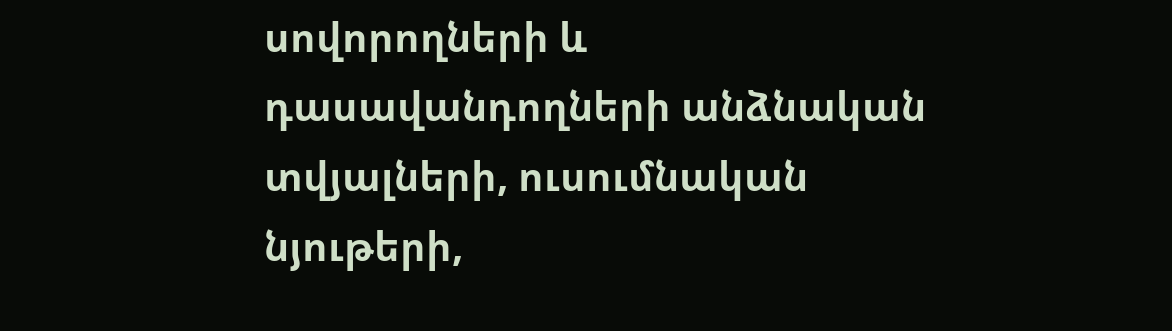սովորողների և դասավանդողների անձնական տվյալների, ուսումնական նյութերի,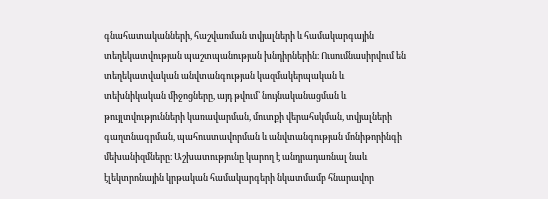գնահատականների, հաշվառման տվյալների և համակարգային տեղեկատվության պաշտպանության խնդիրներին։ Ուսումնասիրվում են տեղեկատվական անվտանգության կազմակերպական և տեխնիկական միջոցները, այդ թվում՝ նույնականացման և թույլտվությունների կառավարման, մուտքի վերահսկման, տվյալների գաղտնագրման, պահուստավորման և անվտանգության մոնիթորինգի մեխանիզմները։ Աշխատությունը կարող է անդրադառնալ նաև էլեկտրոնային կրթական համակարգերի նկատմամբ հնարավոր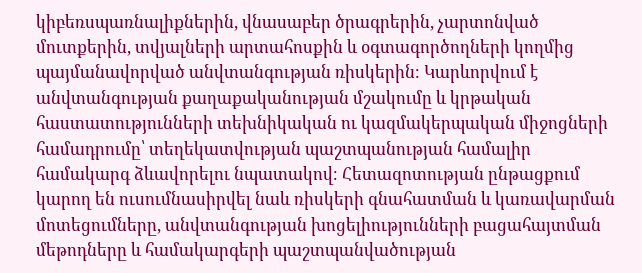կիբեռսպառնալիքներին, վնասաբեր ծրագրերին, չարտոնված մուտքերին, տվյալների արտահոսքին և օգտագործողների կողմից պայմանավորված անվտանգության ռիսկերին։ Կարևորվում է անվտանգության քաղաքականության մշակումը և կրթական հաստատությունների տեխնիկական ու կազմակերպական միջոցների համադրումը՝ տեղեկատվության պաշտպանության համալիր համակարգ ձևավորելու նպատակով։ Հետազոտության ընթացքում կարող են ուսումնասիրվել նաև ռիսկերի գնահատման և կառավարման մոտեցումները, անվտանգության խոցելիությունների բացահայտման մեթոդները և համակարգերի պաշտպանվածության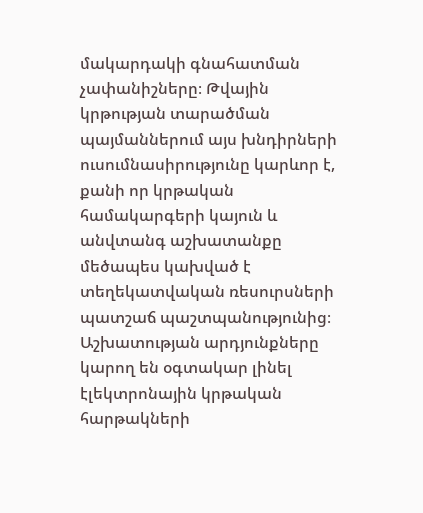մակարդակի գնահատման չափանիշները։ Թվային կրթության տարածման պայմաններում այս խնդիրների ուսումնասիրությունը կարևոր է, քանի որ կրթական համակարգերի կայուն և անվտանգ աշխատանքը մեծապես կախված է տեղեկատվական ռեսուրսների պատշաճ պաշտպանությունից։ Աշխատության արդյունքները կարող են օգտակար լինել էլեկտրոնային կրթական հարթակների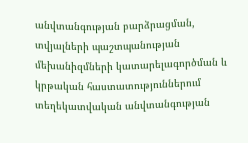անվտանգության բարձրացման, տվյալների պաշտպանության մեխանիզմների կատարելագործման և կրթական հաստատություններում տեղեկատվական անվտանգության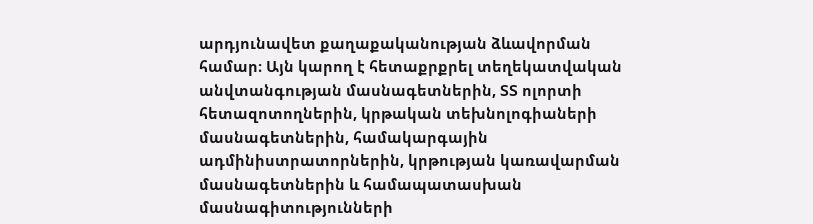արդյունավետ քաղաքականության ձևավորման համար։ Այն կարող է հետաքրքրել տեղեկատվական անվտանգության մասնագետներին, ՏՏ ոլորտի հետազոտողներին, կրթական տեխնոլոգիաների մասնագետներին, համակարգային ադմինիստրատորներին, կրթության կառավարման մասնագետներին և համապատասխան մասնագիտությունների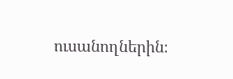ուսանողներին։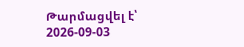Թարմացվել է՝ 2026-09-03